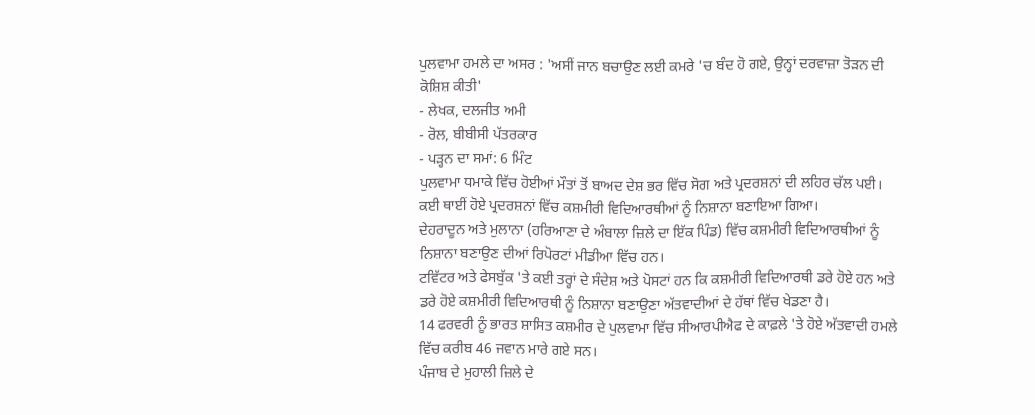ਪੁਲਵਾਮਾ ਹਮਲੇ ਦਾ ਅਸਰ : 'ਅਸੀਂ ਜਾਨ ਬਚਾਉਣ ਲਈ ਕਮਰੇ 'ਚ ਬੰਦ ਹੋ ਗਏ, ਉਨ੍ਹਾਂ ਦਰਵਾਜ਼ਾ ਤੋੜਨ ਦੀ ਕੋਸ਼ਿਸ਼ ਕੀਤੀ'
- ਲੇਖਕ, ਦਲਜੀਤ ਅਮੀ
- ਰੋਲ, ਬੀਬੀਸੀ ਪੱਤਰਕਾਰ
- ਪੜ੍ਹਨ ਦਾ ਸਮਾਂ: 6 ਮਿੰਟ
ਪੁਲਵਾਮਾ ਧਮਾਕੇ ਵਿੱਚ ਹੋਈਆਂ ਮੌਤਾਂ ਤੋਂ ਬਾਅਦ ਦੇਸ਼ ਭਰ ਵਿੱਚ ਸੋਗ ਅਤੇ ਪ੍ਰਦਰਸ਼ਨਾਂ ਦੀ ਲਹਿਰ ਚੱਲ ਪਈ। ਕਈ ਥਾਈਂ ਹੋਏ ਪ੍ਰਦਰਸ਼ਨਾਂ ਵਿੱਚ ਕਸ਼ਮੀਰੀ ਵਿਦਿਆਰਥੀਆਂ ਨੂੰ ਨਿਸ਼ਾਨਾ ਬਣਾਇਆ ਗਿਆ।
ਦੇਹਰਾਦੂਨ ਅਤੇ ਮੁਲਾਨਾ (ਹਰਿਆਣਾ ਦੇ ਅੰਬਾਲਾ ਜ਼ਿਲੇ ਦਾ ਇੱਕ ਪਿੰਡ) ਵਿੱਚ ਕਸ਼ਮੀਰੀ ਵਿਦਿਆਰਥੀਆਂ ਨੂੰ ਨਿਸ਼ਾਨਾ ਬਣਾਉਣ ਦੀਆਂ ਰਿਪੋਰਟਾਂ ਮੀਡੀਆ ਵਿੱਚ ਹਨ।
ਟਵਿੱਟਰ ਅਤੇ ਫੇਸਬੁੱਕ 'ਤੇ ਕਈ ਤਰ੍ਹਾਂ ਦੇ ਸੰਦੇਸ਼ ਅਤੇ ਪੋਸਟਾਂ ਹਨ ਕਿ ਕਸ਼ਮੀਰੀ ਵਿਦਿਆਰਥੀ ਡਰੇ ਹੋਏ ਹਨ ਅਤੇ ਡਰੇ ਹੋਏ ਕਸ਼ਮੀਰੀ ਵਿਦਿਆਰਥੀ ਨੂੰ ਨਿਸ਼ਾਨਾ ਬਣਾਉਣਾ ਅੱਤਵਾਦੀਆਂ ਦੇ ਹੱਥਾਂ ਵਿੱਚ ਖੇਡਣਾ ਹੈ।
14 ਫਰਵਰੀ ਨੂੰ ਭਾਰਤ ਸ਼ਾਸਿਤ ਕਸ਼ਮੀਰ ਦੇ ਪੁਲਵਾਮਾ ਵਿੱਚ ਸੀਆਰਪੀਐਫ ਦੇ ਕਾਫ਼ਲੇ 'ਤੇ ਹੋਏ ਅੱਤਵਾਦੀ ਹਮਲੇ ਵਿੱਚ ਕਰੀਬ 46 ਜਵਾਨ ਮਾਰੇ ਗਏ ਸਨ।
ਪੰਜਾਬ ਦੇ ਮੁਹਾਲੀ ਜ਼ਿਲੇ ਦੇ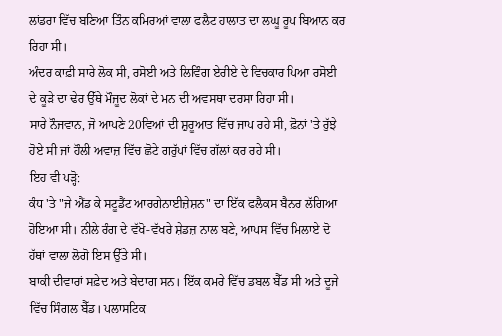ਲਾਂਡਰਾ ਵਿੱਚ ਬਣਿਆ ਤਿੰਨ ਕਮਿਰਆਂ ਵਾਲਾ ਫਲੈਟ ਹਾਲਾਤ ਦਾ ਲਘੂ ਰੂਪ ਬਿਆਨ ਕਰ ਰਿਹਾ ਸੀ।
ਅੰਦਰ ਕਾਫ਼ੀ ਸਾਰੇ ਲੋਕ ਸੀ, ਰਸੋਈ ਅਤੇ ਲਿਵਿੰਗ ਏਰੀਏ ਦੇ ਵਿਚਕਾਰ ਪਿਆ ਰਸੋਈ ਦੇ ਕੂੜੇ ਦਾ ਢੇਰ ਉੱਥੇ ਮੌਜੂਦ ਲੋਕਾਂ ਦੇ ਮਨ ਦੀ ਅਵਸਥਾ ਦਰਸਾ ਰਿਹਾ ਸੀ।
ਸਾਰੇ ਨੌਜਵਾਨ, ਜੋ ਆਪਣੇ 20ਵਿਆਂ ਦੀ ਸ਼ੁਰੂਆਤ ਵਿੱਚ ਜਾਪ ਰਹੇ ਸੀ, ਫ਼ੋਨਾਂ 'ਤੇ ਰੁੱਝੇ ਹੋਏ ਸੀ ਜਾਂ ਹੌਲੀ ਅਵਾਜ਼ ਵਿੱਚ ਛੋਟੇ ਗਰੁੱਪਾਂ ਵਿੱਚ ਗੱਲਾਂ ਕਰ ਰਹੇ ਸੀ।
ਇਹ ਵੀ ਪੜ੍ਹੋ:
ਕੰਧ 'ਤੇ "ਜੇ ਐਂਡ ਕੇ ਸਟੂਡੈਂਟ ਆਰਗੇਨਾਈਜ਼ੇਸ਼ਨ" ਦਾ ਇੱਕ ਫਲੈਕਸ ਬੈਨਰ ਲੱਗਿਆ ਹੋਇਆ ਸੀ। ਨੀਲੇ ਰੰਗ ਦੇ ਵੱਖੋ-ਵੱਖਰੇ ਸ਼ੇਡਜ਼ ਨਾਲ ਬਣੇ, ਆਪਸ ਵਿੱਚ ਮਿਲਾਏ ਦੋ ਹੱਥਾਂ ਵਾਲਾ ਲੋਗੋ ਇਸ ਉੱਤੇ ਸੀ।
ਬਾਕੀ ਦੀਵਾਰਾਂ ਸਫ਼ੇਦ ਅਤੇ ਬੇਦਾਗ ਸਨ। ਇੱਕ ਕਮਰੇ ਵਿੱਚ ਡਬਲ ਬੈੱਡ ਸੀ ਅਤੇ ਦੂਜੇ ਵਿੱਚ ਸਿੰਗਲ ਬੈੱਡ। ਪਲਾਸਟਿਕ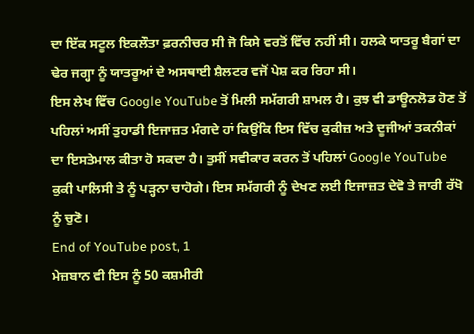ਦਾ ਇੱਕ ਸਟੂਲ ਇਕਲੌਤਾ ਫ਼ਰਨੀਚਰ ਸੀ ਜੋ ਕਿਸੇ ਵਰਤੋਂ ਵਿੱਚ ਨਹੀਂ ਸੀ। ਹਲਕੇ ਯਾਤਰੂ ਬੈਗਾਂ ਦਾ ਢੇਰ ਜਗ੍ਹਾ ਨੂੰ ਯਾਤਰੂਆਂ ਦੇ ਅਸਥਾਈ ਸ਼ੈਲਟਰ ਵਜੋਂ ਪੇਸ਼ ਕਰ ਰਿਹਾ ਸੀ।
ਇਸ ਲੇਖ ਵਿੱਚ Google YouTube ਤੋਂ ਮਿਲੀ ਸਮੱਗਰੀ ਸ਼ਾਮਲ ਹੈ। ਕੁਝ ਵੀ ਡਾਊਨਲੋਡ ਹੋਣ ਤੋਂ ਪਹਿਲਾਂ ਅਸੀਂ ਤੁਹਾਡੀ ਇਜਾਜ਼ਤ ਮੰਗਦੇ ਹਾਂ ਕਿਉਂਕਿ ਇਸ ਵਿੱਚ ਕੁਕੀਜ਼ ਅਤੇ ਦੂਜੀਆਂ ਤਕਨੀਕਾਂ ਦਾ ਇਸਤੇਮਾਲ ਕੀਤਾ ਹੋ ਸਕਦਾ ਹੈ। ਤੁਸੀਂ ਸਵੀਕਾਰ ਕਰਨ ਤੋਂ ਪਹਿਲਾਂ Google YouTube ਕੁਕੀ ਪਾਲਿਸੀ ਤੇ ਨੂੰ ਪੜ੍ਹਨਾ ਚਾਹੋਗੇ। ਇਸ ਸਮੱਗਰੀ ਨੂੰ ਦੇਖਣ ਲਈ ਇਜਾਜ਼ਤ ਦੇਵੋ ਤੇ ਜਾਰੀ ਰੱਖੋ ਨੂੰ ਚੁਣੋ।
End of YouTube post, 1
ਮੇਜ਼ਬਾਨ ਵੀ ਇਸ ਨੂੰ 50 ਕਸ਼ਮੀਰੀ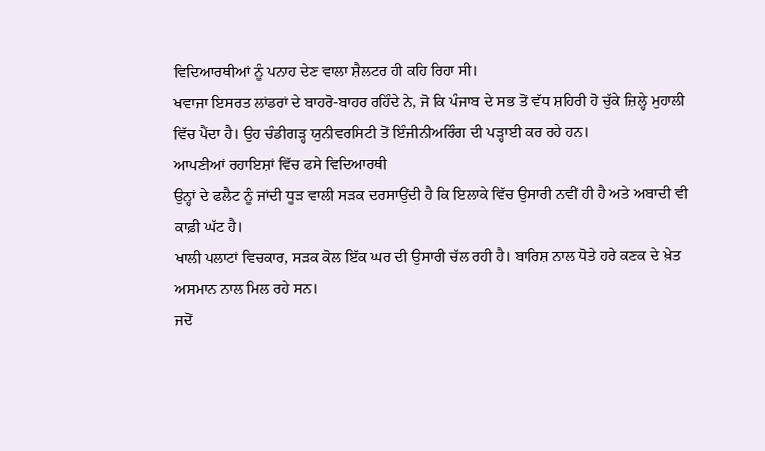ਵਿਦਿਆਰਥੀਆਂ ਨੂੰ ਪਨਾਹ ਦੇਣ ਵਾਲਾ ਸ਼ੈਲਟਰ ਹੀ ਕਹਿ ਰਿਹਾ ਸੀ।
ਖਵਾਜਾ ਇਸਰਤ ਲਾਂਡਰਾਂ ਦੇ ਬਾਹਰੋ-ਬਾਹਰ ਰਹਿੰਦੇ ਨੇ, ਜੋ ਕਿ ਪੰਜਾਬ ਦੇ ਸਭ ਤੋਂ ਵੱਧ ਸ਼ਹਿਰੀ ਹੋ ਚੁੱਕੇ ਜ਼ਿਲ੍ਹੇ ਮੁਹਾਲੀ ਵਿੱਚ ਪੈਂਦਾ ਹੈ। ਉਹ ਚੰਡੀਗੜ੍ਹ ਯੁਨੀਵਰਸਿਟੀ ਤੋਂ ਇੰਜੀਨੀਅਰਿੰਗ ਦੀ ਪੜ੍ਹਾਈ ਕਰ ਰਹੇ ਹਨ।
ਆਪਣੀਆਂ ਰਹਾਇਸ਼ਾਂ ਵਿੱਚ ਫਸੇ ਵਿਦਿਆਰਥੀ
ਉਨ੍ਹਾਂ ਦੇ ਫਲੈਟ ਨੂੰ ਜਾਂਦੀ ਧੂੜ ਵਾਲੀ ਸੜਕ ਦਰਸਾਉਂਦੀ ਹੈ ਕਿ ਇਲਾਕੇ ਵਿੱਚ ਉਸਾਰੀ ਨਵੀਂ ਹੀ ਹੈ ਅਤੇ ਅਬਾਦੀ ਵੀ ਕਾਫ਼ੀ ਘੱਟ ਹੈ।
ਖਾਲੀ ਪਲਾਟਾਂ ਵਿਚਕਾਰ, ਸੜਕ ਕੋਲ ਇੱਕ ਘਰ ਦੀ ਉਸਾਰੀ ਚੱਲ ਰਹੀ ਹੈ। ਬਾਰਿਸ਼ ਨਾਲ ਧੋਤੇ ਹਰੇ ਕਣਕ ਦੇ ਖ਼ੇਤ ਅਸਮਾਨ ਨਾਲ ਮਿਲ ਰਹੇ ਸਨ।
ਜਦੋਂ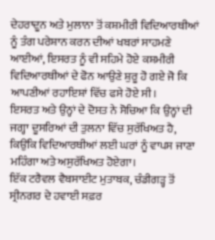ਦੇਹਰਾਦੂਨ ਅਤੇ ਮੁਲਾਨਾ ਤੋਂ ਕਸ਼ਮੀਰੀ ਵਿਦਿਆਰਥੀਆਂ ਨੂੰ ਤੰਗ ਪਰੇਸ਼ਾਨ ਕਰਨ ਦੀਆਂ ਖਬਰਾਂ ਸਾਹਮਣੇ ਆਈਆਂ, ਇਸਰਤ ਨੂੰ ਵੀ ਸਹਿਮੇ ਹੋਏ ਕਸ਼ਮੀਰੀ ਵਿਦਿਆਰਥੀਆਂ ਦੇ ਫੋਨ ਆਉਣੇ ਸ਼ੁਰੂ ਹੋ ਗਏ ਜੋ ਕਿ ਆਪਣੀਆਂ ਰਹਾਇਸ਼ਾਂ ਵਿੱਚ ਫਸੇ ਹੋਏ ਸੀ।
ਇਸਰਤ ਅਤੇ ਉਨ੍ਹਾਂ ਦੇ ਦੋਸਤ ਨੇ ਸੋਚਿਆ ਕਿ ਉਨ੍ਹਾਂ ਦੀ ਜਗ੍ਹਾ ਦੂਸਰਿਆਂ ਦੀ ਤੁਲਨਾ ਵਿੱਚ ਸੁਰੱਖਿਅਤ ਹੈ, ਕਿਉਂਕਿ ਵਿਦਿਆਰਥੀਆਂ ਲਈ ਘਰਾਂ ਨੂੰ ਵਾਪਸ ਜਾਣਾ ਮਹਿੰਗਾ ਅਤੇ ਅਸੁਰੱਖਿਅਤ ਹੋਏਗਾ।
ਇੱਕ ਟਰੈਵਲ ਵੈਬਸਾਈਟ ਮੁਤਾਬਕ, ਚੰਡੀਗੜ੍ਹ ਤੋਂ ਸ੍ਰੀਨਗਰ ਦੇ ਹਵਾਈ ਸਫ਼ਰ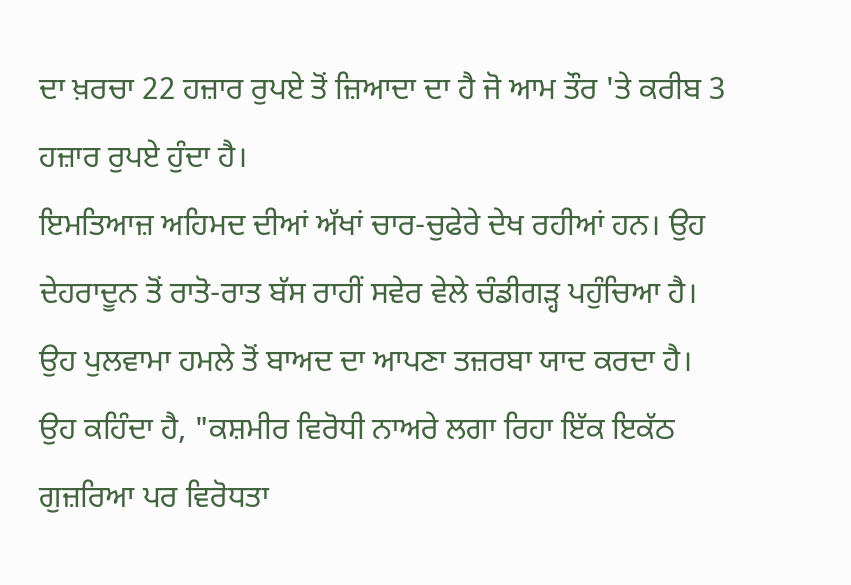ਦਾ ਖ਼ਰਚਾ 22 ਹਜ਼ਾਰ ਰੁਪਏ ਤੋਂ ਜ਼ਿਆਦਾ ਦਾ ਹੈ ਜੋ ਆਮ ਤੌਰ 'ਤੇ ਕਰੀਬ 3 ਹਜ਼ਾਰ ਰੁਪਏ ਹੁੰਦਾ ਹੈ।
ਇਮਤਿਆਜ਼ ਅਹਿਮਦ ਦੀਆਂ ਅੱਖਾਂ ਚਾਰ-ਚੁਫੇਰੇ ਦੇਖ ਰਹੀਆਂ ਹਨ। ਉਹ ਦੇਹਰਾਦੂਨ ਤੋਂ ਰਾਤੋ-ਰਾਤ ਬੱਸ ਰਾਹੀਂ ਸਵੇਰ ਵੇਲੇ ਚੰਡੀਗੜ੍ਹ ਪਹੁੰਚਿਆ ਹੈ।
ਉਹ ਪੁਲਵਾਮਾ ਹਮਲੇ ਤੋਂ ਬਾਅਦ ਦਾ ਆਪਣਾ ਤਜ਼ਰਬਾ ਯਾਦ ਕਰਦਾ ਹੈ।
ਉਹ ਕਹਿੰਦਾ ਹੈ, "ਕਸ਼ਮੀਰ ਵਿਰੋਧੀ ਨਾਅਰੇ ਲਗਾ ਰਿਹਾ ਇੱਕ ਇਕੱਠ ਗੁਜ਼ਰਿਆ ਪਰ ਵਿਰੋਧਤਾ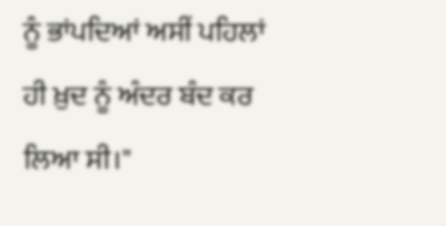ਨੂੰ ਭਾਂਪਦਿਆਂ ਅਸੀਂ ਪਹਿਲਾਂ ਹੀ ਖ਼ੁਦ ਨੂੰ ਅੰਦਰ ਬੰਦ ਕਰ ਲਿਆ ਸੀ।"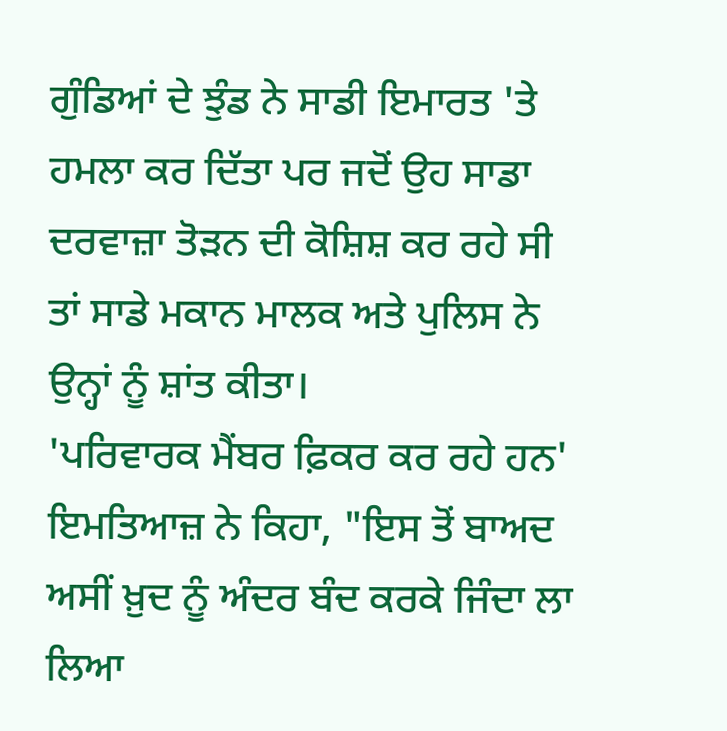ਗੁੰਡਿਆਂ ਦੇ ਝੁੰਡ ਨੇ ਸਾਡੀ ਇਮਾਰਤ 'ਤੇ ਹਮਲਾ ਕਰ ਦਿੱਤਾ ਪਰ ਜਦੋਂ ਉਹ ਸਾਡਾ ਦਰਵਾਜ਼ਾ ਤੋੜਨ ਦੀ ਕੋਸ਼ਿਸ਼ ਕਰ ਰਹੇ ਸੀ ਤਾਂ ਸਾਡੇ ਮਕਾਨ ਮਾਲਕ ਅਤੇ ਪੁਲਿਸ ਨੇ ਉਨ੍ਹਾਂ ਨੂੰ ਸ਼ਾਂਤ ਕੀਤਾ।
'ਪਰਿਵਾਰਕ ਮੈਂਬਰ ਫ਼ਿਕਰ ਕਰ ਰਹੇ ਹਨ'
ਇਮਤਿਆਜ਼ ਨੇ ਕਿਹਾ, "ਇਸ ਤੋਂ ਬਾਅਦ ਅਸੀਂ ਖ਼ੁਦ ਨੂੰ ਅੰਦਰ ਬੰਦ ਕਰਕੇ ਜਿੰਦਾ ਲਾ ਲਿਆ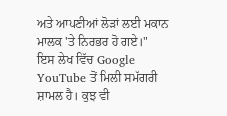ਅਤੇ ਆਪਣੀਆਂ ਲੋੜਾਂ ਲਈ ਮਕਾਨ ਮਾਲਕ 'ਤੇ ਨਿਰਭਰ ਹੋ ਗਏ।"
ਇਸ ਲੇਖ ਵਿੱਚ Google YouTube ਤੋਂ ਮਿਲੀ ਸਮੱਗਰੀ ਸ਼ਾਮਲ ਹੈ। ਕੁਝ ਵੀ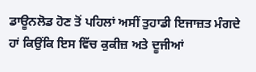ਡਾਊਨਲੋਡ ਹੋਣ ਤੋਂ ਪਹਿਲਾਂ ਅਸੀਂ ਤੁਹਾਡੀ ਇਜਾਜ਼ਤ ਮੰਗਦੇ ਹਾਂ ਕਿਉਂਕਿ ਇਸ ਵਿੱਚ ਕੁਕੀਜ਼ ਅਤੇ ਦੂਜੀਆਂ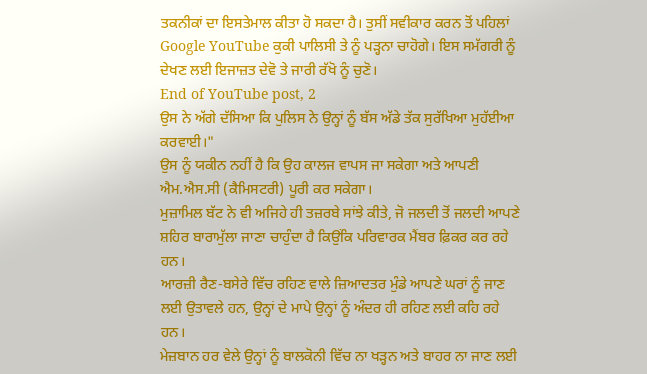ਤਕਨੀਕਾਂ ਦਾ ਇਸਤੇਮਾਲ ਕੀਤਾ ਹੋ ਸਕਦਾ ਹੈ। ਤੁਸੀਂ ਸਵੀਕਾਰ ਕਰਨ ਤੋਂ ਪਹਿਲਾਂ Google YouTube ਕੁਕੀ ਪਾਲਿਸੀ ਤੇ ਨੂੰ ਪੜ੍ਹਨਾ ਚਾਹੋਗੇ। ਇਸ ਸਮੱਗਰੀ ਨੂੰ ਦੇਖਣ ਲਈ ਇਜਾਜ਼ਤ ਦੇਵੋ ਤੇ ਜਾਰੀ ਰੱਖੋ ਨੂੰ ਚੁਣੋ।
End of YouTube post, 2
ਉਸ ਨੇ ਅੱਗੇ ਦੱਸਿਆ ਕਿ ਪੁਲਿਸ ਨੇ ਉਨ੍ਹਾਂ ਨੂੰ ਬੱਸ ਅੱਡੇ ਤੱਕ ਸੁਰੱਖਿਆ ਮੁਹੱਈਆ ਕਰਵਾਈ।"
ਉਸ ਨੂੰ ਯਕੀਨ ਨਹੀਂ ਹੈ ਕਿ ਉਹ ਕਾਲਜ ਵਾਪਸ ਜਾ ਸਕੇਗਾ ਅਤੇ ਆਪਣੀ ਐਮ.ਐਸ.ਸੀ (ਕੈਮਿਸਟਰੀ) ਪੂਰੀ ਕਰ ਸਕੇਗਾ।
ਮੁਜ਼ਾਮਿਲ ਬੱਟ ਨੇ ਵੀ ਅਜਿਹੇ ਹੀ ਤਜ਼ਰਬੇ ਸਾਂਝੇ ਕੀਤੇ, ਜੋ ਜਲਦੀ ਤੋਂ ਜਲਦੀ ਆਪਣੇ ਸ਼ਹਿਰ ਬਾਰਾਮੁੱਲਾ ਜਾਣਾ ਚਾਹੁੰਦਾ ਹੈ ਕਿਉਂਕਿ ਪਰਿਵਾਰਕ ਮੈਂਬਰ ਫ਼ਿਕਰ ਕਰ ਰਹੇ ਹਨ।
ਆਰਜ਼ੀ ਰੈਣ-ਬਸੇਰੇ ਵਿੱਚ ਰਹਿਣ ਵਾਲੇ ਜ਼ਿਆਦਤਰ ਮੁੰਡੇ ਆਪਣੇ ਘਰਾਂ ਨੂੰ ਜਾਣ ਲਈ ਉਤਾਵਲੇ ਹਨ, ਉਨ੍ਹਾਂ ਦੇ ਮਾਪੇ ਉਨ੍ਹਾਂ ਨੂੰ ਅੰਦਰ ਹੀ ਰਹਿਣ ਲਈ ਕਹਿ ਰਹੇ ਹਨ।
ਮੇਜ਼ਬਾਨ ਹਰ ਵੇਲੇ ਉਨ੍ਹਾਂ ਨੂੰ ਬਾਲਕੋਨੀ ਵਿੱਚ ਨਾ ਖੜ੍ਹਨ ਅਤੇ ਬਾਹਰ ਨਾ ਜਾਣ ਲਈ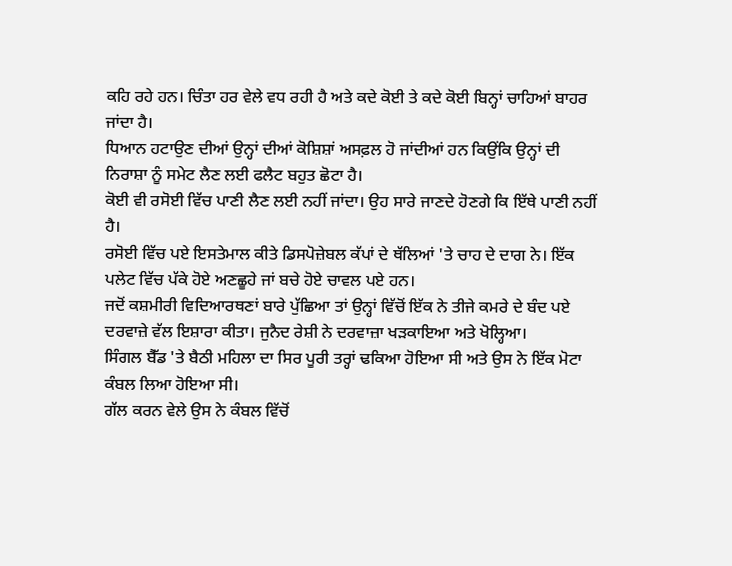ਕਹਿ ਰਹੇ ਹਨ। ਚਿੰਤਾ ਹਰ ਵੇਲੇ ਵਧ ਰਹੀ ਹੈ ਅਤੇ ਕਦੇ ਕੋਈ ਤੇ ਕਦੇ ਕੋਈ ਬਿਨ੍ਹਾਂ ਚਾਹਿਆਂ ਬਾਹਰ ਜਾਂਦਾ ਹੈ।
ਧਿਆਨ ਹਟਾਉਣ ਦੀਆਂ ਉਨ੍ਹਾਂ ਦੀਆਂ ਕੋਸ਼ਿਸ਼ਾਂ ਅਸਫ਼ਲ ਹੋ ਜਾਂਦੀਆਂ ਹਨ ਕਿਉਂਕਿ ਉਨ੍ਹਾਂ ਦੀ ਨਿਰਾਸ਼ਾ ਨੂੰ ਸਮੇਟ ਲੈਣ ਲਈ ਫਲੈਟ ਬਹੁਤ ਛੋਟਾ ਹੈ।
ਕੋਈ ਵੀ ਰਸੋਈ ਵਿੱਚ ਪਾਣੀ ਲੈਣ ਲਈ ਨਹੀਂ ਜਾਂਦਾ। ਉਹ ਸਾਰੇ ਜਾਣਦੇ ਹੋਣਗੇ ਕਿ ਇੱਥੇ ਪਾਣੀ ਨਹੀਂ ਹੈ।
ਰਸੋਈ ਵਿੱਚ ਪਏ ਇਸਤੇਮਾਲ ਕੀਤੇ ਡਿਸਪੋਜ਼ੇਬਲ ਕੱਪਾਂ ਦੇ ਥੱਲਿਆਂ 'ਤੇ ਚਾਹ ਦੇ ਦਾਗ ਨੇ। ਇੱਕ ਪਲੇਟ ਵਿੱਚ ਪੱਕੇ ਹੋਏ ਅਣਛੂਹੇ ਜਾਂ ਬਚੇ ਹੋਏ ਚਾਵਲ ਪਏ ਹਨ।
ਜਦੋਂ ਕਸ਼ਮੀਰੀ ਵਿਦਿਆਰਥਣਾਂ ਬਾਰੇ ਪੁੱਛਿਆ ਤਾਂ ਉਨ੍ਹਾਂ ਵਿੱਚੋਂ ਇੱਕ ਨੇ ਤੀਜੇ ਕਮਰੇ ਦੇ ਬੰਦ ਪਏ ਦਰਵਾਜ਼ੇ ਵੱਲ ਇਸ਼ਾਰਾ ਕੀਤਾ। ਜੁਨੈਦ ਰੇਸ਼ੀ ਨੇ ਦਰਵਾਜ਼ਾ ਖੜਕਾਇਆ ਅਤੇ ਖੋਲ੍ਹਿਆ।
ਸਿੰਗਲ ਬੈੱਡ 'ਤੇ ਬੈਠੀ ਮਹਿਲਾ ਦਾ ਸਿਰ ਪੂਰੀ ਤਰ੍ਹਾਂ ਢਕਿਆ ਹੋਇਆ ਸੀ ਅਤੇ ਉਸ ਨੇ ਇੱਕ ਮੋਟਾ ਕੰਬਲ ਲਿਆ ਹੋਇਆ ਸੀ।
ਗੱਲ ਕਰਨ ਵੇਲੇ ਉਸ ਨੇ ਕੰਬਲ ਵਿੱਚੋਂ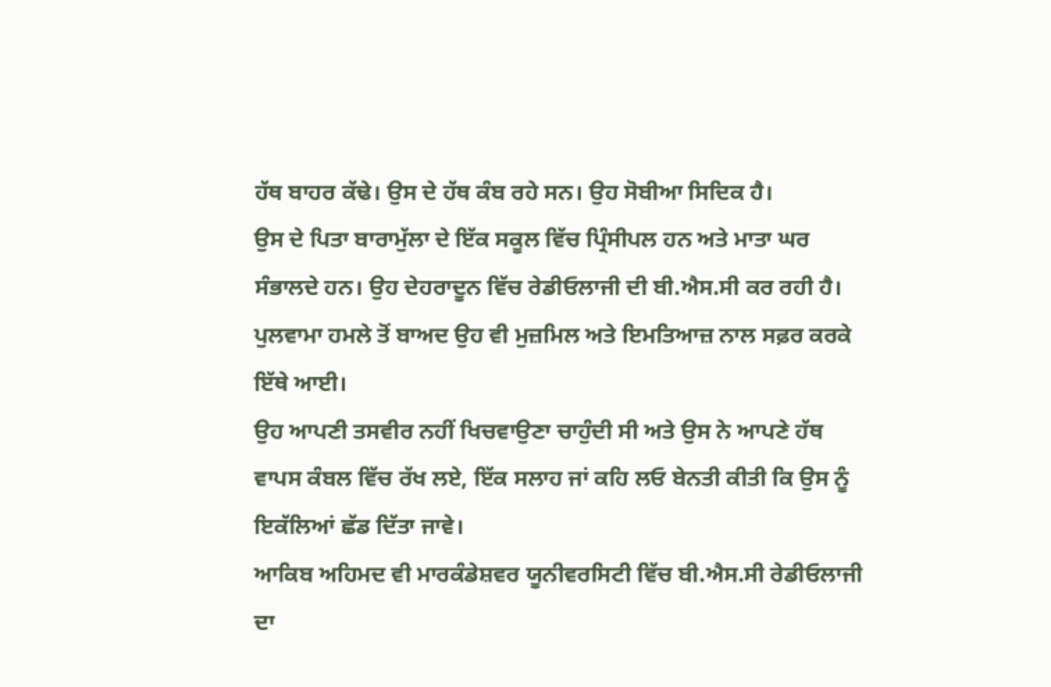ਹੱਥ ਬਾਹਰ ਕੱਢੇ। ਉਸ ਦੇ ਹੱਥ ਕੰਬ ਰਹੇ ਸਨ। ਉਹ ਸੋਬੀਆ ਸਿਦਿਕ ਹੈ।
ਉਸ ਦੇ ਪਿਤਾ ਬਾਰਾਮੁੱਲਾ ਦੇ ਇੱਕ ਸਕੂਲ ਵਿੱਚ ਪ੍ਰਿੰਸੀਪਲ ਹਨ ਅਤੇ ਮਾਤਾ ਘਰ ਸੰਭਾਲਦੇ ਹਨ। ਉਹ ਦੇਹਰਾਦੂਨ ਵਿੱਚ ਰੇਡੀਓਲਾਜੀ ਦੀ ਬੀ.ਐਸ.ਸੀ ਕਰ ਰਹੀ ਹੈ।
ਪੁਲਵਾਮਾ ਹਮਲੇ ਤੋਂ ਬਾਅਦ ਉਹ ਵੀ ਮੁਜ਼ਮਿਲ ਅਤੇ ਇਮਤਿਆਜ਼ ਨਾਲ ਸਫ਼ਰ ਕਰਕੇ ਇੱਥੇ ਆਈ।
ਉਹ ਆਪਣੀ ਤਸਵੀਰ ਨਹੀਂ ਖਿਚਵਾਉਣਾ ਚਾਹੁੰਦੀ ਸੀ ਅਤੇ ਉਸ ਨੇ ਆਪਣੇ ਹੱਥ ਵਾਪਸ ਕੰਬਲ ਵਿੱਚ ਰੱਖ ਲਏ, ਇੱਕ ਸਲਾਹ ਜਾਂ ਕਹਿ ਲਓ ਬੇਨਤੀ ਕੀਤੀ ਕਿ ਉਸ ਨੂੰ ਇਕੱਲਿਆਂ ਛੱਡ ਦਿੱਤਾ ਜਾਵੇ।
ਆਕਿਬ ਅਹਿਮਦ ਵੀ ਮਾਰਕੰਡੇਸ਼ਵਰ ਯੂਨੀਵਰਸਿਟੀ ਵਿੱਚ ਬੀ.ਐਸ.ਸੀ ਰੇਡੀਓਲਾਜੀ ਦਾ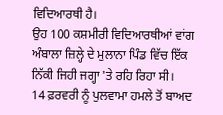ਵਿਦਿਆਰਥੀ ਹੈ।
ਉਹ 100 ਕਸ਼ਮੀਰੀ ਵਿਦਿਆਰਥੀਆਂ ਵਾਂਗ ਅੰਬਾਲਾ ਜ਼ਿਲ੍ਹੇ ਦੇ ਮੁਲਾਨਾ ਪਿੰਡ ਵਿੱਚ ਇੱਕ ਨਿੱਕੀ ਜਿਹੀ ਜਗ੍ਹਾ 'ਤੇ ਰਹਿ ਰਿਹਾ ਸੀ।
14 ਫ਼ਰਵਰੀ ਨੂੰ ਪੁਲਵਾਮਾ ਹਮਲੇ ਤੋਂ ਬਾਅਦ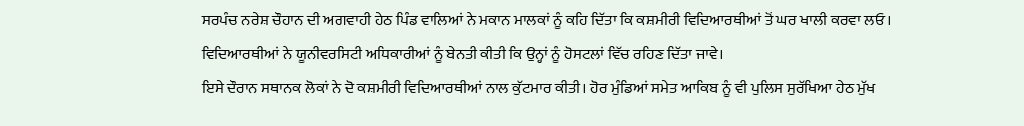ਸਰਪੰਚ ਨਰੇਸ਼ ਚੌਹਾਨ ਦੀ ਅਗਵਾਹੀ ਹੇਠ ਪਿੰਡ ਵਾਲਿਆਂ ਨੇ ਮਕਾਨ ਮਾਲਕਾਂ ਨੂੰ ਕਹਿ ਦਿੱਤਾ ਕਿ ਕਸ਼ਮੀਰੀ ਵਿਦਿਆਰਥੀਆਂ ਤੋਂ ਘਰ ਖਾਲੀ ਕਰਵਾ ਲਓ।
ਵਿਦਿਆਰਥੀਆਂ ਨੇ ਯੂਨੀਵਰਸਿਟੀ ਅਧਿਕਾਰੀਆਂ ਨੂੰ ਬੇਨਤੀ ਕੀਤੀ ਕਿ ਉਨ੍ਹਾਂ ਨੂੰ ਹੋਸਟਲਾਂ ਵਿੱਚ ਰਹਿਣ ਦਿੱਤਾ ਜਾਵੇ।
ਇਸੇ ਦੌਰਾਨ ਸਥਾਨਕ ਲੋਕਾਂ ਨੇ ਦੋ ਕਸ਼ਮੀਰੀ ਵਿਦਿਆਰਥੀਆਂ ਨਾਲ ਕੁੱਟਮਾਰ ਕੀਤੀ। ਹੋਰ ਮੁੰਡਿਆਂ ਸਮੇਤ ਆਕਿਬ ਨੂੰ ਵੀ ਪੁਲਿਸ ਸੁਰੱਖਿਆ ਹੇਠ ਮੁੱਖ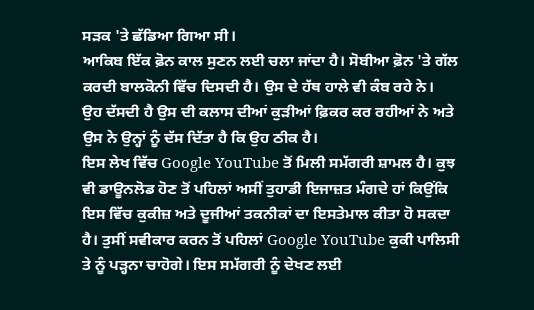ਸੜਕ 'ਤੇ ਛੱਡਿਆ ਗਿਆ ਸੀ।
ਆਕਿਬ ਇੱਕ ਫ਼ੋਨ ਕਾਲ ਸੁਣਨ ਲਈ ਚਲਾ ਜਾਂਦਾ ਹੈ। ਸੋਬੀਆ ਫ਼ੋਨ 'ਤੇ ਗੱਲ ਕਰਦੀ ਬਾਲਕੋਨੀ ਵਿੱਚ ਦਿਸਦੀ ਹੈ। ਉਸ ਦੇ ਹੱਥ ਹਾਲੇ ਵੀ ਕੰਬ ਰਹੇ ਨੇ।
ਉਹ ਦੱਸਦੀ ਹੈ ਉਸ ਦੀ ਕਲਾਸ ਦੀਆਂ ਕੁੜੀਆਂ ਫ਼ਿਕਰ ਕਰ ਰਹੀਆਂ ਨੇ ਅਤੇ ਉਸ ਨੇ ਉਨ੍ਹਾਂ ਨੂੰ ਦੱਸ ਦਿੱਤਾ ਹੈ ਕਿ ਉਹ ਠੀਕ ਹੈ।
ਇਸ ਲੇਖ ਵਿੱਚ Google YouTube ਤੋਂ ਮਿਲੀ ਸਮੱਗਰੀ ਸ਼ਾਮਲ ਹੈ। ਕੁਝ ਵੀ ਡਾਊਨਲੋਡ ਹੋਣ ਤੋਂ ਪਹਿਲਾਂ ਅਸੀਂ ਤੁਹਾਡੀ ਇਜਾਜ਼ਤ ਮੰਗਦੇ ਹਾਂ ਕਿਉਂਕਿ ਇਸ ਵਿੱਚ ਕੁਕੀਜ਼ ਅਤੇ ਦੂਜੀਆਂ ਤਕਨੀਕਾਂ ਦਾ ਇਸਤੇਮਾਲ ਕੀਤਾ ਹੋ ਸਕਦਾ ਹੈ। ਤੁਸੀਂ ਸਵੀਕਾਰ ਕਰਨ ਤੋਂ ਪਹਿਲਾਂ Google YouTube ਕੁਕੀ ਪਾਲਿਸੀ ਤੇ ਨੂੰ ਪੜ੍ਹਨਾ ਚਾਹੋਗੇ। ਇਸ ਸਮੱਗਰੀ ਨੂੰ ਦੇਖਣ ਲਈ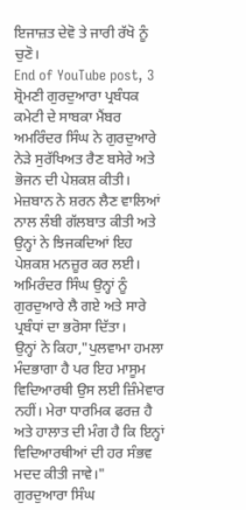ਇਜਾਜ਼ਤ ਦੇਵੋ ਤੇ ਜਾਰੀ ਰੱਖੋ ਨੂੰ ਚੁਣੋ।
End of YouTube post, 3
ਸ਼੍ਰੋਮਣੀ ਗੁਰਦੁਆਰਾ ਪ੍ਰਬੰਧਕ ਕਮੇਟੀ ਦੇ ਸਾਬਕਾ ਮੈਂਬਰ ਅਮਰਿੰਦਰ ਸਿੰਘ ਨੇ ਗੁਰਦੁਆਰੇ ਨੇੜੇ ਸੁਰੱਖਿਅਤ ਰੈਣ ਬਸੇਰੇ ਅਤੇ ਭੋਜਨ ਦੀ ਪੇਸ਼ਕਸ਼ ਕੀਤੀ।
ਮੇਜ਼ਬਾਨ ਨੇ ਸ਼ਰਨ ਲੈਣ ਵਾਲਿਆਂ ਨਾਲ ਲੰਬੀ ਗੱਲਬਾਤ ਕੀਤੀ ਅਤੇ ਉਨ੍ਹਾਂ ਨੇ ਝਿਜਕਦਿਆਂ ਇਹ ਪੇਸ਼ਕਸ਼ ਮਨਜ਼ੂਰ ਕਰ ਲਈ। ਅਮਿਰੰਦਰ ਸਿੰਘ ਉਨ੍ਹਾਂ ਨੂੰ ਗੁਰਦੁਆਰੇ ਲੈ ਗਏ ਅਤੇ ਸਾਰੇ ਪ੍ਰਬੰਧਾਂ ਦਾ ਭਰੋਸਾ ਦਿੱਤਾ।
ਉਨ੍ਹਾਂ ਨੇ ਕਿਹਾ,"ਪੁਲਵਾਮਾ ਹਮਲਾ ਮੰਦਭਾਗਾ ਹੈ ਪਰ ਇਹ ਮਾਸੂਮ ਵਿਦਿਆਰਥੀ ਉਸ ਲਈ ਜ਼ਿੰਮੇਵਾਰ ਨਹੀਂ। ਮੇਰਾ ਧਾਰਮਿਕ ਫਰਜ਼ ਹੈ ਅਤੇ ਹਾਲਾਤ ਦੀ ਮੰਗ ਹੈ ਕਿ ਇਨ੍ਹਾਂ ਵਿਦਿਆਰਥੀਆਂ ਦੀ ਹਰ ਸੰਭਵ ਮਦਦ ਕੀਤੀ ਜਾਵੇ।"
ਗੁਰਦੁਆਰਾ ਸਿੰਘ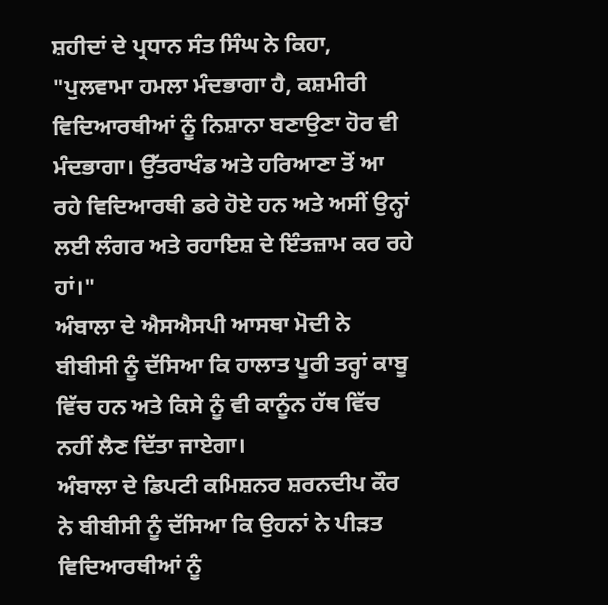ਸ਼ਹੀਦਾਂ ਦੇ ਪ੍ਰਧਾਨ ਸੰਤ ਸਿੰਘ ਨੇ ਕਿਹਾ, "ਪੁਲਵਾਮਾ ਹਮਲਾ ਮੰਦਭਾਗਾ ਹੈ, ਕਸ਼ਮੀਰੀ ਵਿਦਿਆਰਥੀਆਂ ਨੂੰ ਨਿਸ਼ਾਨਾ ਬਣਾਉਣਾ ਹੋਰ ਵੀ ਮੰਦਭਾਗਾ। ਉੱਤਰਾਖੰਡ ਅਤੇ ਹਰਿਆਣਾ ਤੋਂ ਆ ਰਹੇ ਵਿਦਿਆਰਥੀ ਡਰੇ ਹੋਏ ਹਨ ਅਤੇ ਅਸੀਂ ਉਨ੍ਹਾਂ ਲਈ ਲੰਗਰ ਅਤੇ ਰਹਾਇਸ਼ ਦੇ ਇੰਤਜ਼ਾਮ ਕਰ ਰਹੇ ਹਾਂ।"
ਅੰਬਾਲਾ ਦੇ ਐਸਐਸਪੀ ਆਸਥਾ ਮੋਦੀ ਨੇ ਬੀਬੀਸੀ ਨੂੰ ਦੱਸਿਆ ਕਿ ਹਾਲਾਤ ਪੂਰੀ ਤਰ੍ਹਾਂ ਕਾਬੂ ਵਿੱਚ ਹਨ ਅਤੇ ਕਿਸੇ ਨੂੰ ਵੀ ਕਾਨੂੰਨ ਹੱਥ ਵਿੱਚ ਨਹੀਂ ਲੈਣ ਦਿੱਤਾ ਜਾਏਗਾ।
ਅੰਬਾਲਾ ਦੇ ਡਿਪਟੀ ਕਮਿਸ਼ਨਰ ਸ਼ਰਨਦੀਪ ਕੌਰ ਨੇ ਬੀਬੀਸੀ ਨੂੰ ਦੱਸਿਆ ਕਿ ਉਹਨਾਂ ਨੇ ਪੀੜਤ ਵਿਦਿਆਰਥੀਆਂ ਨੂੰ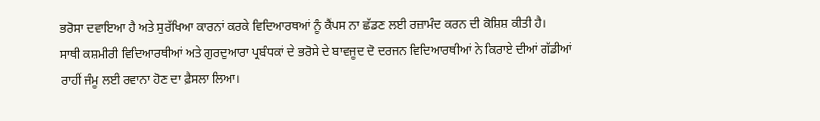ਭਰੋਸਾ ਦਵਾਇਆ ਹੈ ਅਤੇ ਸੁਰੱਖਿਆ ਕਾਰਨਾਂ ਕਰਕੇ ਵਿਦਿਆਰਥਆਂ ਨੂੰ ਕੈਂਪਸ ਨਾ ਛੱਡਣ ਲਈ ਰਜ਼ਾਮੰਦ ਕਰਨ ਦੀ ਕੋਸ਼ਿਸ਼ ਕੀਤੀ ਹੈ।
ਸਾਥੀ ਕਸ਼ਮੀਰੀ ਵਿਦਿਆਰਥੀਆਂ ਅਤੇ ਗੁਰਦੁਆਰਾ ਪ੍ਰਬੰਧਕਾਂ ਦੇ ਭਰੋਸੇ ਦੇ ਬਾਵਜੂਦ ਦੋ ਦਰਜਨ ਵਿਦਿਆਰਥੀਆਂ ਨੇ ਕਿਰਾਏ ਦੀਆਂ ਗੱਡੀਆਂ ਰਾਹੀਂ ਜੰਮੂ ਲਈ ਰਵਾਨਾ ਹੋਣ ਦਾ ਫ਼ੈਸਲਾ ਲਿਆ।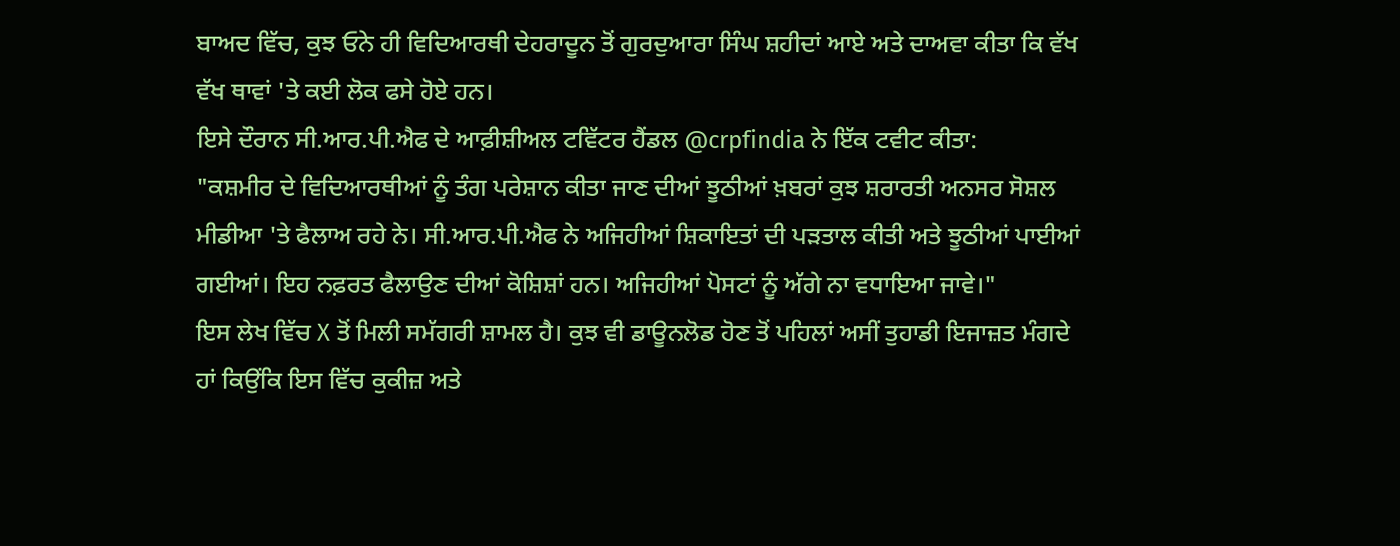ਬਾਅਦ ਵਿੱਚ, ਕੁਝ ਓਨੇ ਹੀ ਵਿਦਿਆਰਥੀ ਦੇਹਰਾਦੂਨ ਤੋਂ ਗੁਰਦੁਆਰਾ ਸਿੰਘ ਸ਼ਹੀਦਾਂ ਆਏ ਅਤੇ ਦਾਅਵਾ ਕੀਤਾ ਕਿ ਵੱਖ ਵੱਖ ਥਾਵਾਂ 'ਤੇ ਕਈ ਲੋਕ ਫਸੇ ਹੋਏ ਹਨ।
ਇਸੇ ਦੌਰਾਨ ਸੀ.ਆਰ.ਪੀ.ਐਫ ਦੇ ਆਫ਼ੀਸ਼ੀਅਲ ਟਵਿੱਟਰ ਹੈਂਡਲ @crpfindia ਨੇ ਇੱਕ ਟਵੀਟ ਕੀਤਾ:
"ਕਸ਼ਮੀਰ ਦੇ ਵਿਦਿਆਰਥੀਆਂ ਨੂੰ ਤੰਗ ਪਰੇਸ਼ਾਨ ਕੀਤਾ ਜਾਣ ਦੀਆਂ ਝੂਠੀਆਂ ਖ਼ਬਰਾਂ ਕੁਝ ਸ਼ਰਾਰਤੀ ਅਨਸਰ ਸੋਸ਼ਲ ਮੀਡੀਆ 'ਤੇ ਫੈਲਾਅ ਰਹੇ ਨੇ। ਸੀ.ਆਰ.ਪੀ.ਐਫ ਨੇ ਅਜਿਹੀਆਂ ਸ਼ਿਕਾਇਤਾਂ ਦੀ ਪੜਤਾਲ ਕੀਤੀ ਅਤੇ ਝੂਠੀਆਂ ਪਾਈਆਂ ਗਈਆਂ। ਇਹ ਨਫ਼ਰਤ ਫੈਲਾਉਣ ਦੀਆਂ ਕੋਸ਼ਿਸ਼ਾਂ ਹਨ। ਅਜਿਹੀਆਂ ਪੋਸਟਾਂ ਨੂੰ ਅੱਗੇ ਨਾ ਵਧਾਇਆ ਜਾਵੇ।"
ਇਸ ਲੇਖ ਵਿੱਚ X ਤੋਂ ਮਿਲੀ ਸਮੱਗਰੀ ਸ਼ਾਮਲ ਹੈ। ਕੁਝ ਵੀ ਡਾਊਨਲੋਡ ਹੋਣ ਤੋਂ ਪਹਿਲਾਂ ਅਸੀਂ ਤੁਹਾਡੀ ਇਜਾਜ਼ਤ ਮੰਗਦੇ ਹਾਂ ਕਿਉਂਕਿ ਇਸ ਵਿੱਚ ਕੁਕੀਜ਼ ਅਤੇ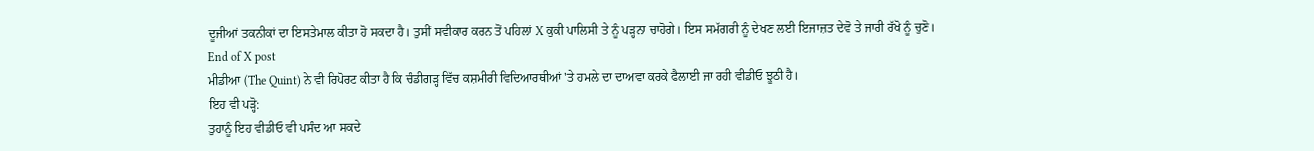ਦੂਜੀਆਂ ਤਕਨੀਕਾਂ ਦਾ ਇਸਤੇਮਾਲ ਕੀਤਾ ਹੋ ਸਕਦਾ ਹੈ। ਤੁਸੀਂ ਸਵੀਕਾਰ ਕਰਨ ਤੋਂ ਪਹਿਲਾਂ X ਕੁਕੀ ਪਾਲਿਸੀ ਤੇ ਨੂੰ ਪੜ੍ਹਨਾ ਚਾਹੋਗੇ। ਇਸ ਸਮੱਗਰੀ ਨੂੰ ਦੇਖਣ ਲਈ ਇਜਾਜ਼ਤ ਦੇਵੋ ਤੇ ਜਾਰੀ ਰੱਖੋ ਨੂੰ ਚੁਣੋ।
End of X post
ਮੀਡੀਆ (The Quint) ਨੇ ਵੀ ਰਿਪੋਰਟ ਕੀਤਾ ਹੈ ਕਿ ਚੰਡੀਗੜ੍ਹ ਵਿੱਚ ਕਸ਼ਮੀਰੀ ਵਿਦਿਆਰਥੀਆਂ 'ਤੇ ਹਮਲੇ ਦਾ ਦਾਅਵਾ ਕਰਕੇ ਫੈਲਾਈ ਜਾ ਰਹੀ ਵੀਡੀਓ ਝੂਠੀ ਹੈ।
ਇਹ ਵੀ ਪੜ੍ਹੋ:
ਤੁਹਾਨੂੰ ਇਹ ਵੀਡੀਓ ਵੀ ਪਸੰਦ ਆ ਸਕਦੇ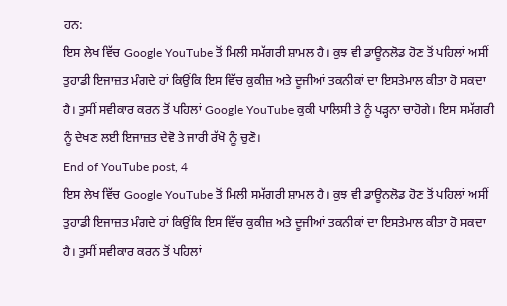ਹਨ:
ਇਸ ਲੇਖ ਵਿੱਚ Google YouTube ਤੋਂ ਮਿਲੀ ਸਮੱਗਰੀ ਸ਼ਾਮਲ ਹੈ। ਕੁਝ ਵੀ ਡਾਊਨਲੋਡ ਹੋਣ ਤੋਂ ਪਹਿਲਾਂ ਅਸੀਂ ਤੁਹਾਡੀ ਇਜਾਜ਼ਤ ਮੰਗਦੇ ਹਾਂ ਕਿਉਂਕਿ ਇਸ ਵਿੱਚ ਕੁਕੀਜ਼ ਅਤੇ ਦੂਜੀਆਂ ਤਕਨੀਕਾਂ ਦਾ ਇਸਤੇਮਾਲ ਕੀਤਾ ਹੋ ਸਕਦਾ ਹੈ। ਤੁਸੀਂ ਸਵੀਕਾਰ ਕਰਨ ਤੋਂ ਪਹਿਲਾਂ Google YouTube ਕੁਕੀ ਪਾਲਿਸੀ ਤੇ ਨੂੰ ਪੜ੍ਹਨਾ ਚਾਹੋਗੇ। ਇਸ ਸਮੱਗਰੀ ਨੂੰ ਦੇਖਣ ਲਈ ਇਜਾਜ਼ਤ ਦੇਵੋ ਤੇ ਜਾਰੀ ਰੱਖੋ ਨੂੰ ਚੁਣੋ।
End of YouTube post, 4
ਇਸ ਲੇਖ ਵਿੱਚ Google YouTube ਤੋਂ ਮਿਲੀ ਸਮੱਗਰੀ ਸ਼ਾਮਲ ਹੈ। ਕੁਝ ਵੀ ਡਾਊਨਲੋਡ ਹੋਣ ਤੋਂ ਪਹਿਲਾਂ ਅਸੀਂ ਤੁਹਾਡੀ ਇਜਾਜ਼ਤ ਮੰਗਦੇ ਹਾਂ ਕਿਉਂਕਿ ਇਸ ਵਿੱਚ ਕੁਕੀਜ਼ ਅਤੇ ਦੂਜੀਆਂ ਤਕਨੀਕਾਂ ਦਾ ਇਸਤੇਮਾਲ ਕੀਤਾ ਹੋ ਸਕਦਾ ਹੈ। ਤੁਸੀਂ ਸਵੀਕਾਰ ਕਰਨ ਤੋਂ ਪਹਿਲਾਂ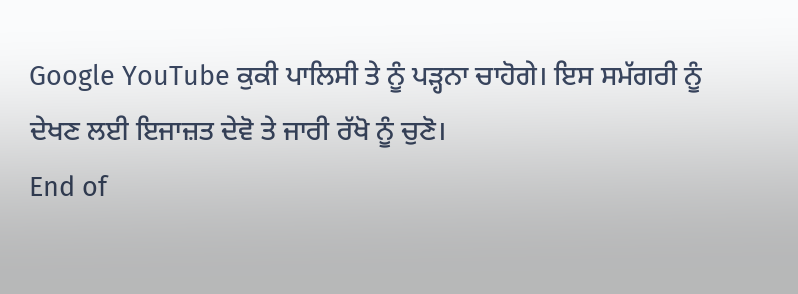Google YouTube ਕੁਕੀ ਪਾਲਿਸੀ ਤੇ ਨੂੰ ਪੜ੍ਹਨਾ ਚਾਹੋਗੇ। ਇਸ ਸਮੱਗਰੀ ਨੂੰ ਦੇਖਣ ਲਈ ਇਜਾਜ਼ਤ ਦੇਵੋ ਤੇ ਜਾਰੀ ਰੱਖੋ ਨੂੰ ਚੁਣੋ।
End of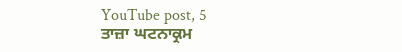YouTube post, 5
ਤਾਜ਼ਾ ਘਟਨਾਕ੍ਰਮ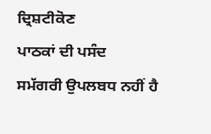ਦ੍ਰਿਸ਼ਟੀਕੋਣ
ਪਾਠਕਾਂ ਦੀ ਪਸੰਦ
ਸਮੱਗਰੀ ਉਪਲਬਧ ਨਹੀਂ ਹੈ